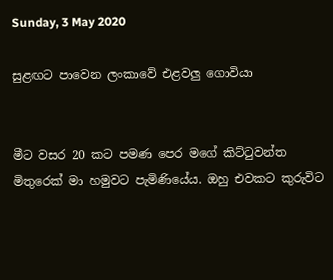Sunday, 3 May 2020

සුළඟට පාවෙන ලංකාවේ එළවලු ගොවියා


මීට වසර 20 කට පමණ පෙර මගේ කිට්ටුවන්ත මිතුරෙක් මා හමුවට පැමිණියේය. ඔහු එවකට කුරුවිට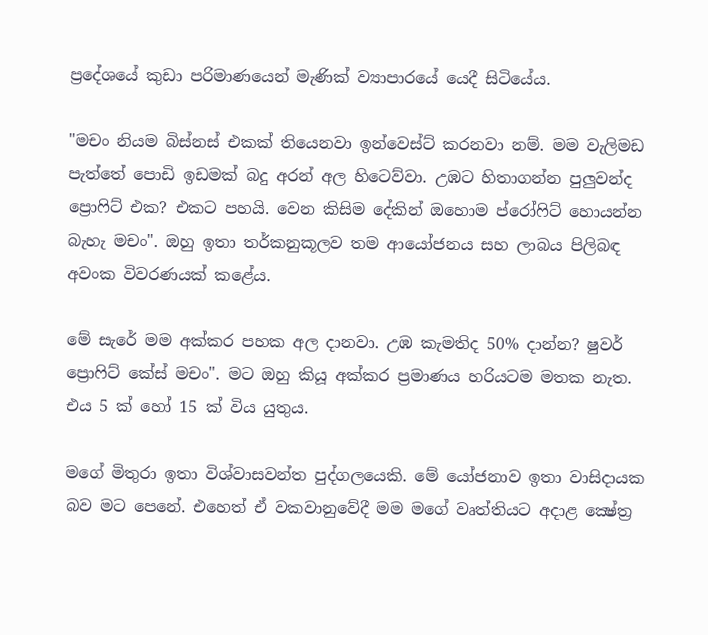ප්‍රදේශයේ කුඩා පරිමාණයෙන් මැණික් ව්‍යාපාරයේ යෙදී සිටියේය.

"මචං නියම බිස්නස් එකක් තියෙනවා ඉන්වෙස්ට් කරනවා නම්. මම වැලිමඩ පැත්තේ පොඩි ඉඩමක් බදු අරන් අල හිටෙව්වා. උඹට හිතාගන්න පුලුවන්ද ප්‍රොෆිට් එක? එකට පහයි. වෙන කිසිම දේකින් ඔහොම ප්රෝෆිට් හොයන්න බැහැ මචං". ඔහු ඉතා තර්කනුකූලව තම ආයෝජනය සහ ලාබය පිලිබඳ අවංක විවරණයක් කළේය.

මේ සැරේ මම අක්කර පහක අල දානවා. උඹ කැමතිද 50% දාන්න? ෂුවර් ප්‍රොෆිට් කේස් මචං". මට ඔහු කියූ අක්කර ප්‍රමාණය හරියටම මතක නැත. එය 5 ක් හෝ 15 ක් විය යුතුය.

මගේ මිතුරා ඉතා විශ්වාසවන්ත පුද්ගලයෙකි. මේ යෝජනාව ඉතා වාසිදායක බව මට පෙනේ. එහෙත් ඒ වකවානුවේදී මම මගේ වෘත්තියට අදාළ ක්‍ෂේත්‍ර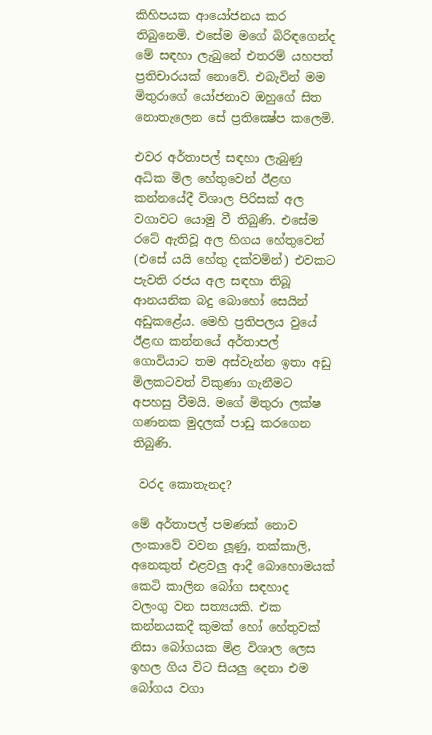කිහිපයක ආයෝජනය කර තිබුනෙමි. එසේම මගේ බිරිඳගෙන්ද මේ සඳහා ලැබුනේ එතරම් යහපත් ප්‍රතිචාරයක් නොවේ. එබැවින් මම මිතුරාගේ යෝජනාව ඔහුගේ සිත නොතැලෙන සේ ප්‍රතික්‍ෂේප කලෙමි.

එවර අර්තාපල් සඳහා ලැබුණු අධික මිල හේතුවෙන් ඊළඟ කන්නයේදී විශාල පිරිසක් අල වගාවට යොමු වී තිබුණි. එසේම රටේ ඇතිවූ අල හිගය හේතුවෙන් (එසේ යයි හේතු දක්වමින්) එවකට පැවති රජය අල සඳහා තිබූ ආනයනික බදු බොහෝ සෙයින් අඩුකළේය. මෙහි ප්‍රතිපලය වුයේ ඊළඟ කන්නයේ අර්තාපල් ගොවියාට තම අස්වැන්න ඉතා අඩු මිලකටවත් විකුණා ගැනීමට අපහසු වීමයි. මගේ මිතුරා ලක්ෂ ගණනක මුදලක් පාඩු කරගෙන තිබුණි.

 වරද කොතැනද?

මේ අර්තාපල් පමණක් නොව ලංකාවේ වවන ලූණු, තක්කාලි, අනෙකුත් එළවලු ආදී බොහොමයක් කෙටි කාලින බෝග සඳහාද  වලංගු වන සත්‍යයකි. එක කන්නයකදී කුමක් හෝ හේතුවක් නිසා බෝගයක මිළ විශාල ලෙස ඉහල ගිය විට සියලු දෙනා එම බෝගය වගා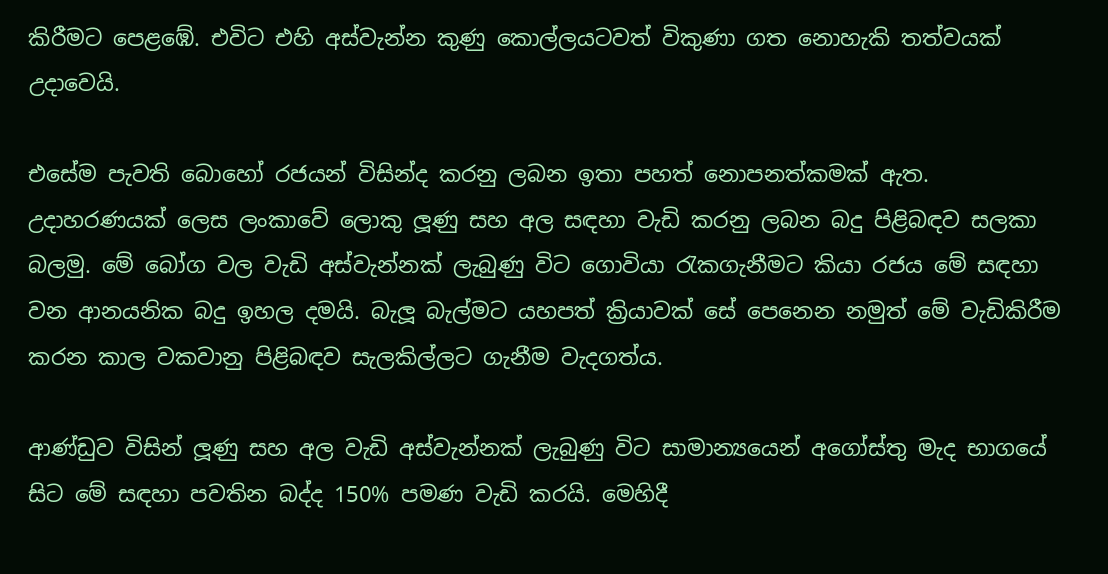කිරීමට පෙළඹේ. එවිට එහි අස්වැන්න කුණු කොල්ලයටවත් විකුණා ගත නොහැකි තත්වයක් උදාවෙයි.

එසේම පැවති බොහෝ රජයන් විසින්ද කරනු ලබන ඉතා පහත් නොපනත්කමක් ඇත. උදාහරණයක් ලෙස ලංකාවේ ලොකු ලූණු සහ අල සඳහා වැඩි කරනු ලබන බදු පිළිබඳව සලකා බලමු. මේ බෝග වල වැඩි අස්වැන්නක් ලැබුණු විට ගොවියා රැකගැනීමට කියා රජය මේ සඳහා වන ආනයනික බදු ඉහල දමයි. බැලූ බැල්මට යහපත් ක්‍රියාවක් සේ පෙනෙන නමුත් මේ වැඩිකිරීම කරන කාල වකවානු පිළිබඳව සැලකිල්ලට ගැනීම වැදගත්ය.

ආණ්ඩුව විසින් ලූණු සහ අල වැඩි අස්වැන්නක් ලැබුණු විට සාමාන්‍යයෙන් අගෝස්තු මැද භාගයේ සිට මේ සඳහා පවතින බද්ද 150% පමණ වැඩි කරයි. මෙහිදී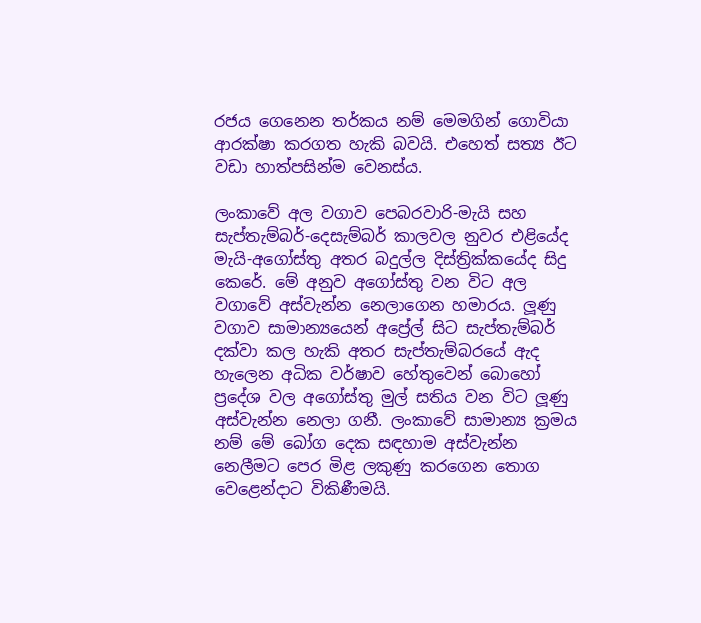රජය ගෙනෙන තර්කය නම් මෙමගින් ගොවියා ආරක්ෂා කරගත හැකි බවයි. එහෙත් සත්‍ය ඊට වඩා හාත්පසින්ම වෙනස්ය.

ලංකාවේ අල වගාව පෙබරවාරි-මැයි සහ සැප්තැම්බර්-දෙසැම්බර් කාලවල නුවර එළියේද මැයි-අගෝස්තු අතර බදුල්ල දිස්ත්‍රික්කයේද සිදු කෙරේ. මේ අනුව අගෝස්තු වන විට අල වගාවේ අස්වැන්න නෙලාගෙන හමාරය. ලූණු වගාව සාමාන්‍යයෙන් අප්‍රේල් සිට සැප්තැම්බර් දක්වා කල හැකි අතර සැප්තැම්බරයේ ඇද හැලෙන අධික වර්ෂාව හේතුවෙන් බොහෝ ප්‍රදේශ වල අගෝස්තු මුල් සතිය වන විට ලූණු අස්වැන්න නෙලා ගනී. ලංකාවේ සාමාන්‍ය ක්‍රමය නම් මේ බෝග දෙක සඳහාම අස්වැන්න නෙලීමට පෙර මිළ ලකුණු කරගෙන තොග වෙළෙන්දාට විකිණීමයි.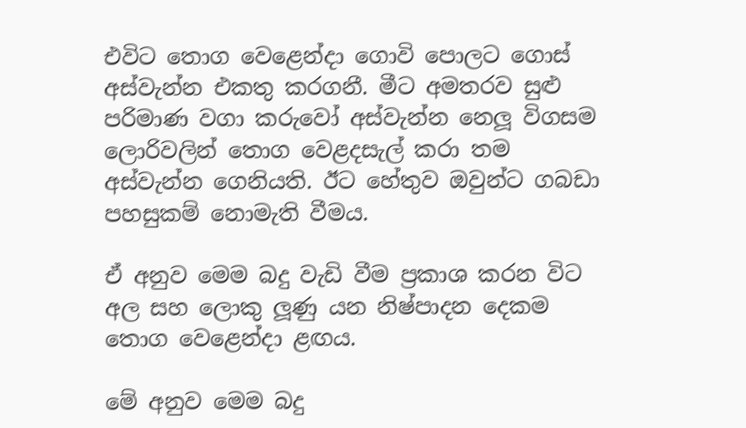එවිට තොග වෙළෙන්දා ගොවි පොලට ගොස් අස්වැන්න එකතු කරගනී. මීට අමතරව සුළු පරිමාණ වගා කරුවෝ අස්වැන්න නෙලූ විගසම ලොරිවලින් තොග වෙළදසැල් කරා තම අස්වැන්න ගෙනියති. ඊට හේතුව ඔවුන්ට ගබඩා පහසුකම් නොමැති වීමය.

ඒ අනුව මෙම බදු වැඩි වීම ප්‍රකාශ කරන විට අල සහ ලොකු ලූණු යන නිෂ්පාදන දෙකම තොග වෙළෙන්දා ළඟය.

මේ අනුව මෙම බදු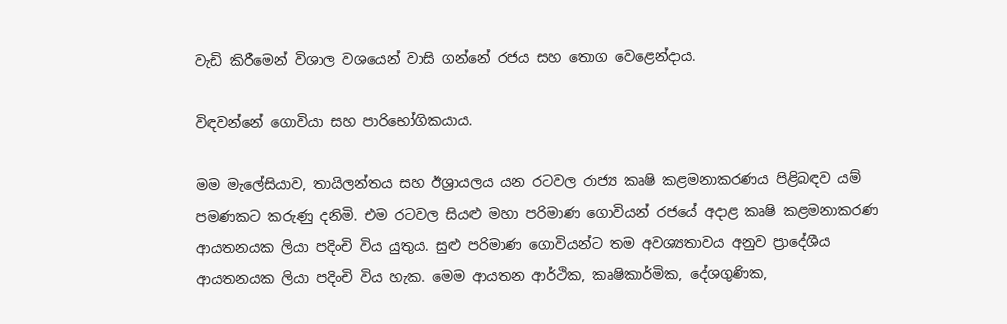වැඩි කිරීමෙන් විශාල වශයෙන් වාසි ගන්නේ රජය සහ තොග වෙළෙන්දාය.

විඳවන්නේ ගොවියා සහ පාරිභෝගිකයාය.

මම මැලේසියාව, තායිලන්තය සහ ඊශ්‍රායලය යන රටවල රාජ්‍ය කෘෂි කළමනාකරණය පිළිබඳව යම් පමණකට කරුණු දනිමි. එම රටවල සියළු මහා පරිමාණ ගොවියන් රජයේ අදාළ කෘෂි කළමනාකරණ ආයතනයක ලියා පදිංචි විය යුතුය. සුළු පරිමාණ ගොවියන්ට තම අවශ්‍යතාවය අනුව ප්‍රාදේශීය ආයතනයක ලියා පදිංචි විය හැක. මෙම ආයතන ආර්ථික, කෘෂිකාර්මික, දේශගුණික,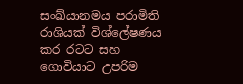සංඛ්යානමය පරාමිති රාශියක් විශ්ලේෂණය කර රටට සහ ගොවියාට උපරිම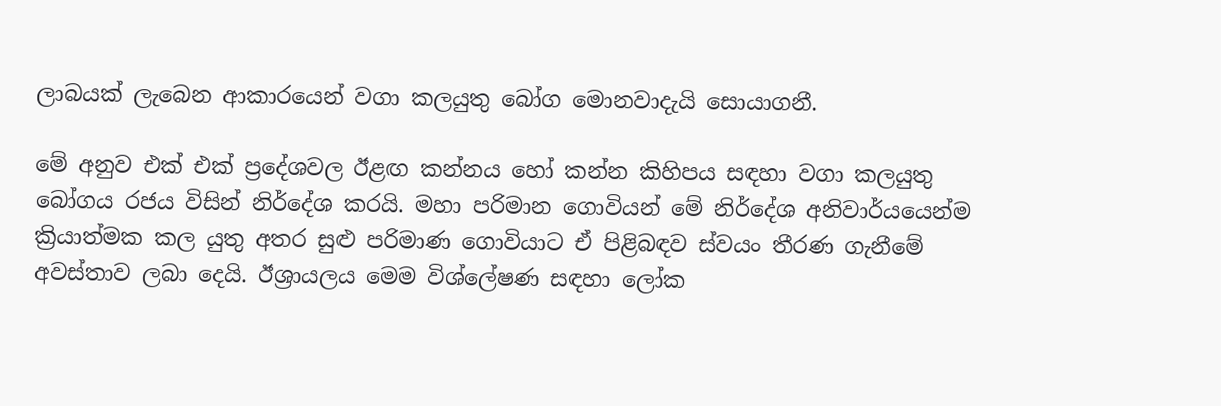ලාබයක් ලැබෙන ආකාරයෙන් වගා කලයුතු බෝග මොනවාදැයි සොයාගනී.

මේ අනුව එක් එක් ප්‍රදේශවල ඊළඟ කන්නය හෝ කන්න කිහිපය සඳහා වගා කලයුතු බෝගය රජය විසින් නිර්දේශ කරයි. මහා පරිමාන ගොවියන් මේ නිර්දේශ අනිවාර්යයෙන්ම ක්‍රියාත්මක කල යුතු අතර සුළු පරිමාණ ගොවියාට ඒ පිළිබඳව ස්වයං තීරණ ගැනීමේ අවස්තාව ලබා දෙයි. ඊශ්‍රායලය මෙම විශ්ලේෂණ සඳහා ලෝක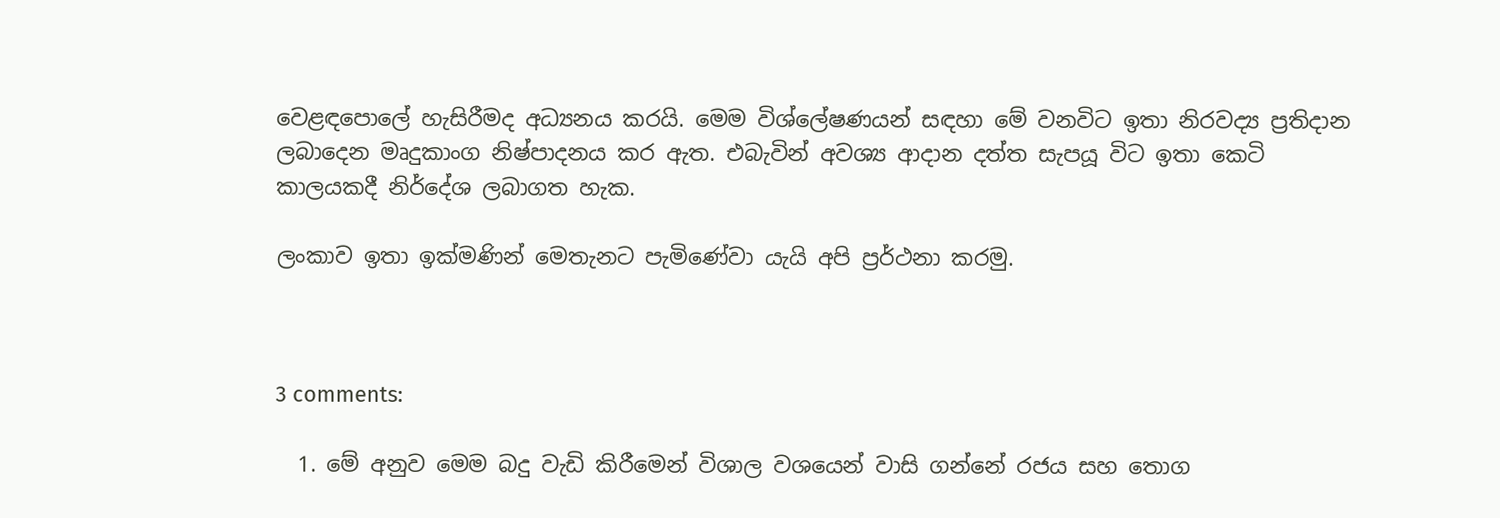වෙළඳපොලේ හැසිරීමද අධ්‍යනය කරයි. මෙම විශ්ලේෂණයන් සඳහා මේ වනවිට ඉතා නිරවද්‍ය ප්‍රතිදාන ලබාදෙන මෘදුකාංග නිෂ්පාදනය කර ඇත. එබැවින් අවශ්‍ය ආදාන දත්ත සැපයූ විට ඉතා කෙටි කාලයකදී නිර්දේශ ලබාගත හැක.

ලංකාව ඉතා ඉක්මණින් මෙතැනට පැමිණේවා යැයි අපි ප්‍රර්ථනා කරමු.



3 comments:

  1. මේ අනුව මෙම බදු වැඩි කිරීමෙන් විශාල වශයෙන් වාසි ගන්නේ රජය සහ තොග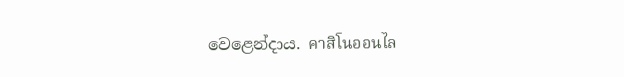වෙළෙන්දාය. คาสิโนออนไล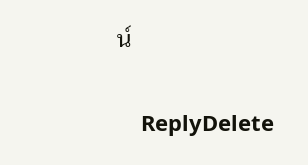น์

    ReplyDelete